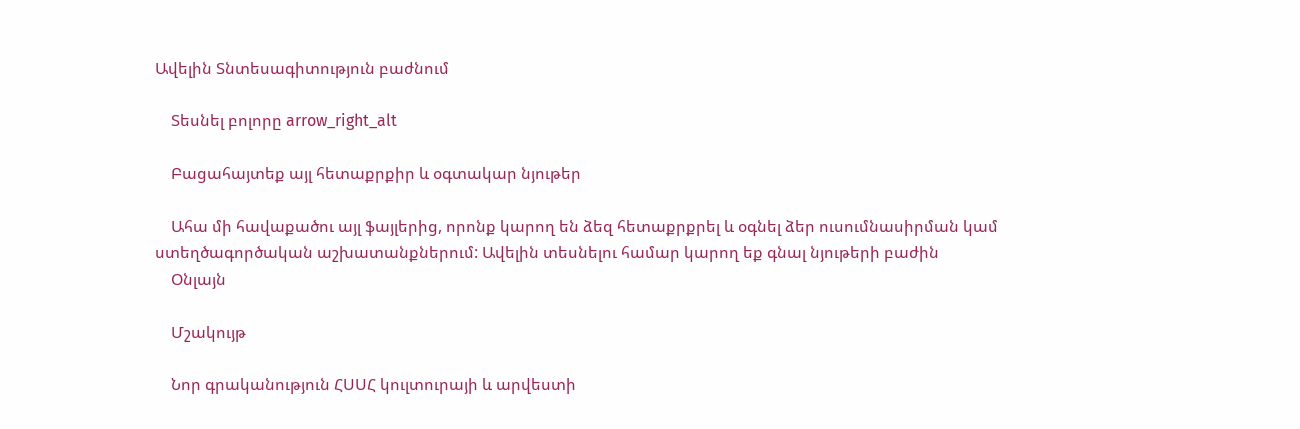Ավելին Տնտեսագիտություն բաժնում

    Տեսնել բոլորը arrow_right_alt

    Բացահայտեք այլ հետաքրքիր և օգտակար նյութեր

    Ահա մի հավաքածու այլ ֆայլերից, որոնք կարող են ձեզ հետաքրքրել և օգնել ձեր ուսումնասիրման կամ ստեղծագործական աշխատանքներում: Ավելին տեսնելու համար կարող եք գնալ նյութերի բաժին
    Օնլայն

    Մշակույթ

    Նոր գրականություն ՀՍՍՀ կուլտուրայի և արվեստի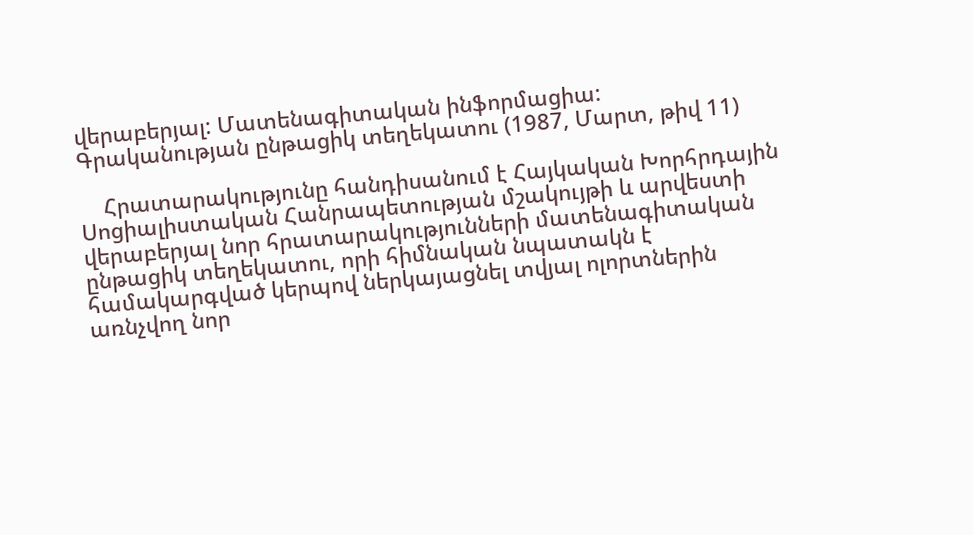վերաբերյալ: Մատենագիտական ինֆորմացիա: Գրականության ընթացիկ տեղեկատու (1987, Մարտ, թիվ 11)

    Հրատարակությունը հանդիսանում է Հայկական Խորհրդային Սոցիալիստական Հանրապետության մշակույթի և արվեստի վերաբերյալ նոր հրատարակությունների մատենագիտական ընթացիկ տեղեկատու, որի հիմնական նպատակն է համակարգված կերպով ներկայացնել տվյալ ոլորտներին առնչվող նոր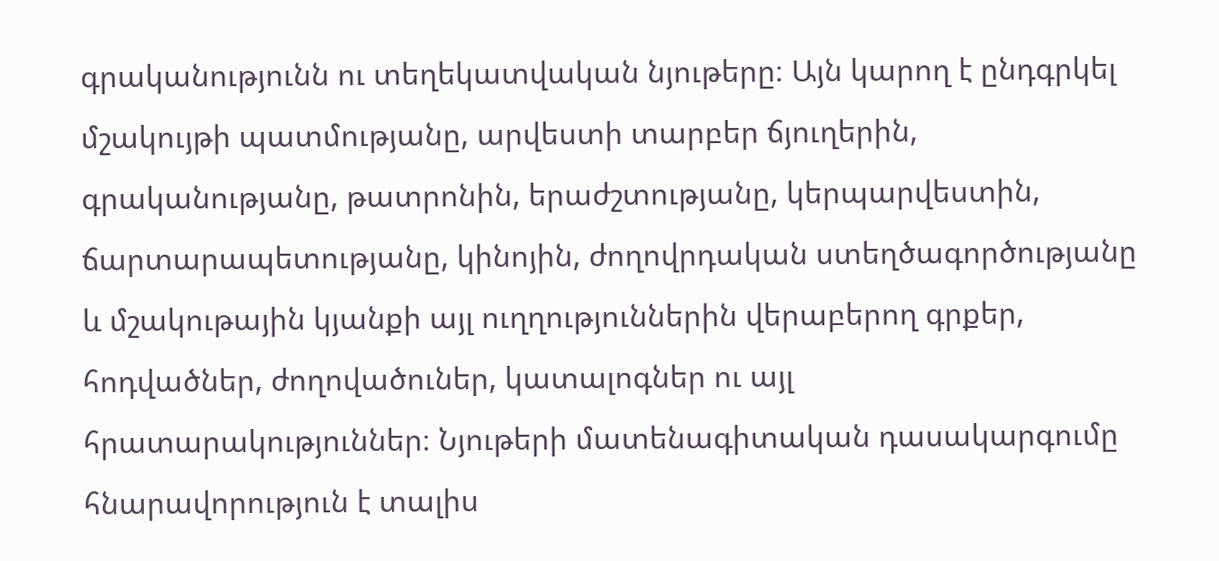գրականությունն ու տեղեկատվական նյութերը։ Այն կարող է ընդգրկել մշակույթի պատմությանը, արվեստի տարբեր ճյուղերին, գրականությանը, թատրոնին, երաժշտությանը, կերպարվեստին, ճարտարապետությանը, կինոյին, ժողովրդական ստեղծագործությանը և մշակութային կյանքի այլ ուղղություններին վերաբերող գրքեր, հոդվածներ, ժողովածուներ, կատալոգներ ու այլ հրատարակություններ։ Նյութերի մատենագիտական դասակարգումը հնարավորություն է տալիս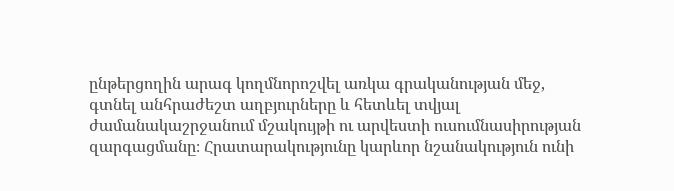ընթերցողին արագ կողմնորոշվել առկա գրականության մեջ, գտնել անհրաժեշտ աղբյուրները և հետևել տվյալ ժամանակաշրջանում մշակույթի ու արվեստի ուսումնասիրության զարգացմանը։ Հրատարակությունը կարևոր նշանակություն ունի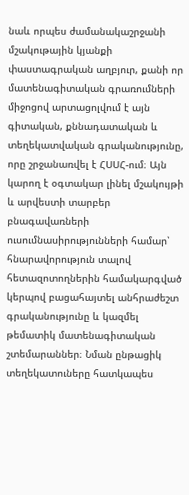նաև որպես ժամանակաշրջանի մշակութային կյանքի փաստագրական աղբյուր, քանի որ մատենագիտական գրառումների միջոցով արտացոլվում է այն գիտական, քննադատական և տեղեկատվական գրականությունը, որը շրջանառվել է ՀՍՍՀ-ում։ Այն կարող է օգտակար լինել մշակույթի և արվեստի տարբեր բնագավառների ուսումնասիրությունների համար՝ հնարավորություն տալով հետազոտողներին համակարգված կերպով բացահայտել անհրաժեշտ գրականությունը և կազմել թեմատիկ մատենագիտական շտեմարաններ։ Նման ընթացիկ տեղեկատուները հատկապես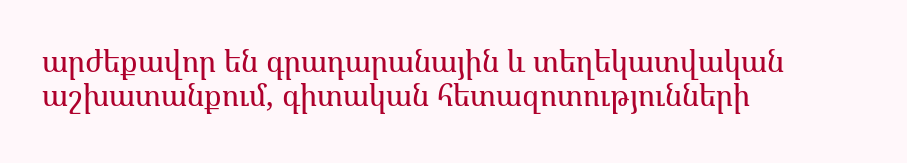արժեքավոր են գրադարանային և տեղեկատվական աշխատանքում, գիտական հետազոտությունների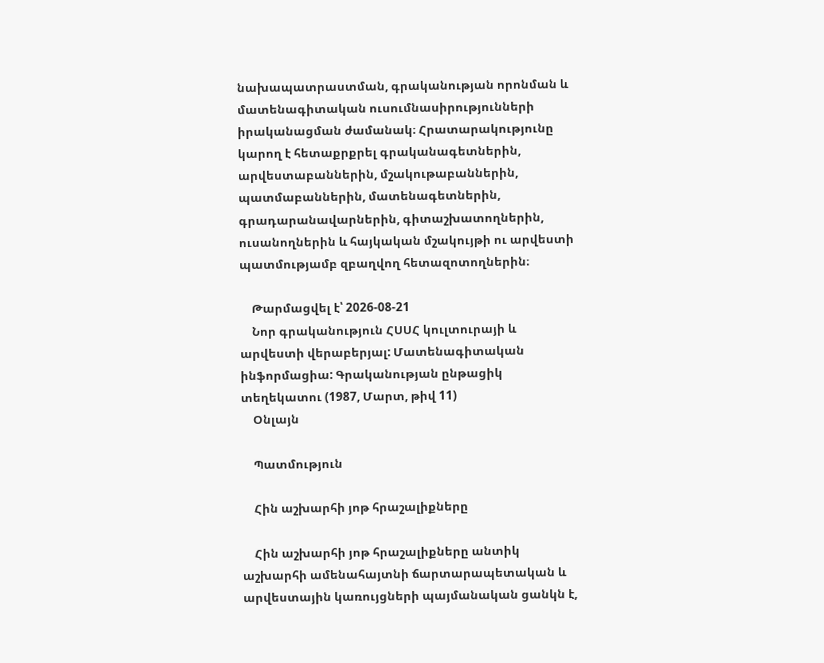նախապատրաստման, գրականության որոնման և մատենագիտական ուսումնասիրությունների իրականացման ժամանակ։ Հրատարակությունը կարող է հետաքրքրել գրականագետներին, արվեստաբաններին, մշակութաբաններին, պատմաբաններին, մատենագետներին, գրադարանավարներին, գիտաշխատողներին, ուսանողներին և հայկական մշակույթի ու արվեստի պատմությամբ զբաղվող հետազոտողներին։

    Թարմացվել է՝ 2026-08-21
    Նոր գրականություն ՀՍՍՀ կուլտուրայի և արվեստի վերաբերյալ: Մատենագիտական ինֆորմացիա: Գրականության ընթացիկ տեղեկատու (1987, Մարտ, թիվ 11)
    Օնլայն

    Պատմություն

    Հին աշխարհի յոթ հրաշալիքները

    Հին աշխարհի յոթ հրաշալիքները անտիկ աշխարհի ամենահայտնի ճարտարապետական և արվեստային կառույցների պայմանական ցանկն է,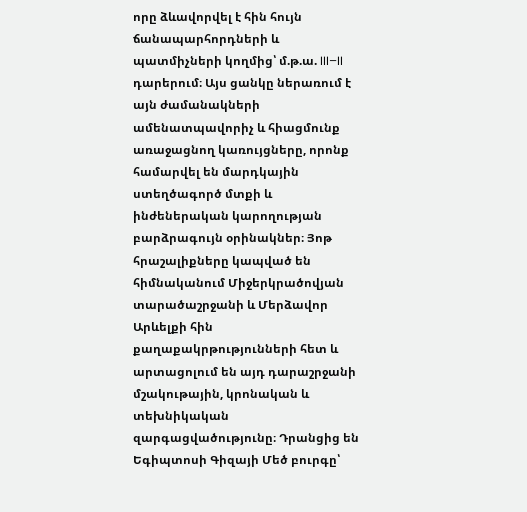որը ձևավորվել է հին հույն ճանապարհորդների և պատմիչների կողմից՝ մ.թ.ա. III–II դարերում։ Այս ցանկը ներառում է այն ժամանակների ամենատպավորիչ և հիացմունք առաջացնող կառույցները, որոնք համարվել են մարդկային ստեղծագործ մտքի և ինժեներական կարողության բարձրագույն օրինակներ։ Յոթ հրաշալիքները կապված են հիմնականում Միջերկրածովյան տարածաշրջանի և Մերձավոր Արևելքի հին քաղաքակրթությունների հետ և արտացոլում են այդ դարաշրջանի մշակութային, կրոնական և տեխնիկական զարգացվածությունը։ Դրանցից են Եգիպտոսի Գիզայի Մեծ բուրգը՝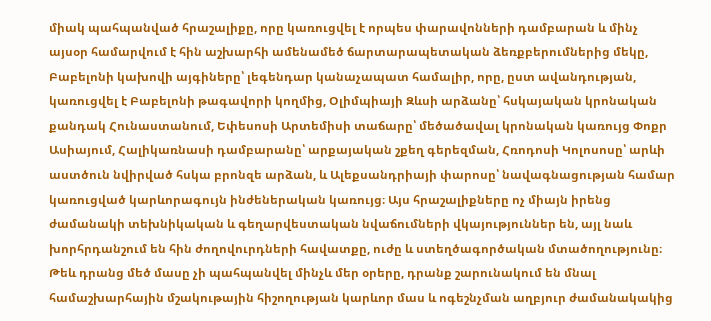միակ պահպանված հրաշալիքը, որը կառուցվել է որպես փարավոնների դամբարան և մինչ այսօր համարվում է հին աշխարհի ամենամեծ ճարտարապետական ձեռքբերումներից մեկը, Բաբելոնի կախովի այգիները՝ լեգենդար կանաչապատ համալիր, որը, ըստ ավանդության, կառուցվել է Բաբելոնի թագավորի կողմից, Օլիմպիայի Զևսի արձանը՝ հսկայական կրոնական քանդակ Հունաստանում, Եփեսոսի Արտեմիսի տաճարը՝ մեծածավալ կրոնական կառույց Փոքր Ասիայում, Հալիկառնասի դամբարանը՝ արքայական շքեղ գերեզման, Հռոդոսի Կոլոսոսը՝ արևի աստծուն նվիրված հսկա բրոնզե արձան, և Ալեքսանդրիայի փարոսը՝ նավագնացության համար կառուցված կարևորագույն ինժեներական կառույց։ Այս հրաշալիքները ոչ միայն իրենց ժամանակի տեխնիկական և գեղարվեստական նվաճումների վկայություններ են, այլ նաև խորհրդանշում են հին ժողովուրդների հավատքը, ուժը և ստեղծագործական մտածողությունը։ Թեև դրանց մեծ մասը չի պահպանվել մինչև մեր օրերը, դրանք շարունակում են մնալ համաշխարհային մշակութային հիշողության կարևոր մաս և ոգեշնչման աղբյուր ժամանակակից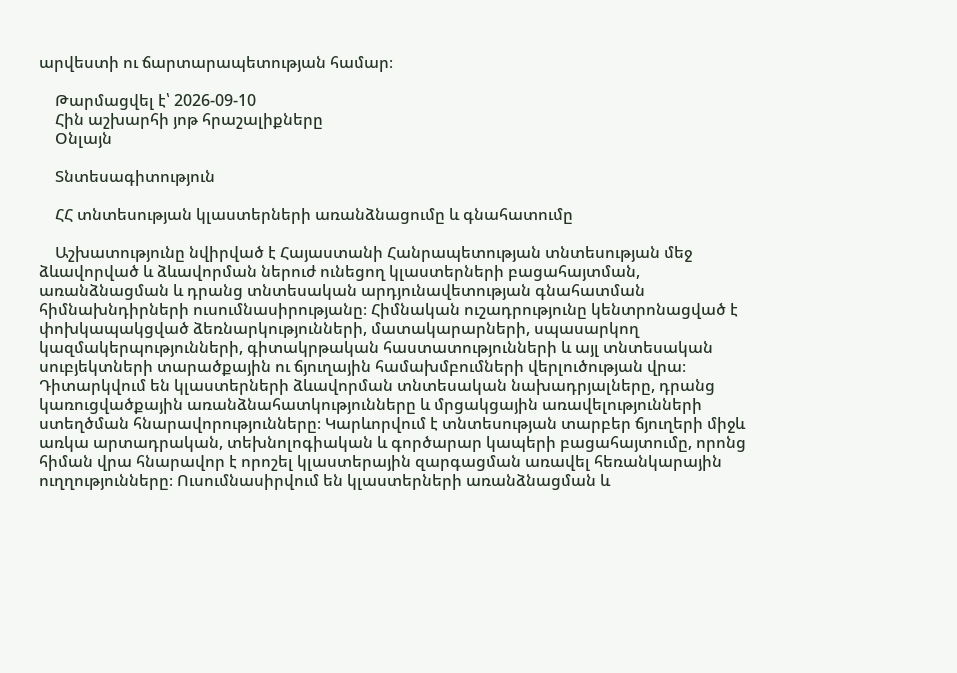արվեստի ու ճարտարապետության համար։

    Թարմացվել է՝ 2026-09-10
    Հին աշխարհի յոթ հրաշալիքները
    Օնլայն

    Տնտեսագիտություն

    ՀՀ տնտեսության կլաստերների առանձնացումը և գնահատումը

    Աշխատությունը նվիրված է Հայաստանի Հանրապետության տնտեսության մեջ ձևավորված և ձևավորման ներուժ ունեցող կլաստերների բացահայտման, առանձնացման և դրանց տնտեսական արդյունավետության գնահատման հիմնախնդիրների ուսումնասիրությանը։ Հիմնական ուշադրությունը կենտրոնացված է փոխկապակցված ձեռնարկությունների, մատակարարների, սպասարկող կազմակերպությունների, գիտակրթական հաստատությունների և այլ տնտեսական սուբյեկտների տարածքային ու ճյուղային համախմբումների վերլուծության վրա։ Դիտարկվում են կլաստերների ձևավորման տնտեսական նախադրյալները, դրանց կառուցվածքային առանձնահատկությունները և մրցակցային առավելությունների ստեղծման հնարավորությունները։ Կարևորվում է տնտեսության տարբեր ճյուղերի միջև առկա արտադրական, տեխնոլոգիական և գործարար կապերի բացահայտումը, որոնց հիման վրա հնարավոր է որոշել կլաստերային զարգացման առավել հեռանկարային ուղղությունները։ Ուսումնասիրվում են կլաստերների առանձնացման և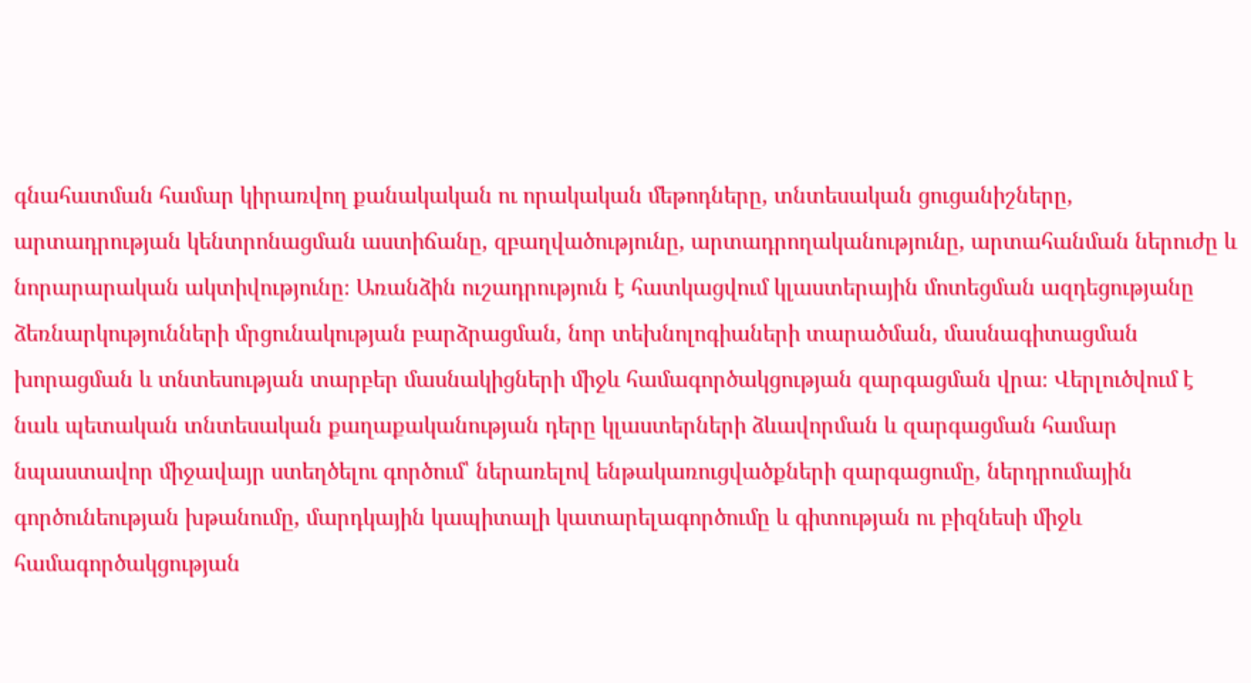գնահատման համար կիրառվող քանակական ու որակական մեթոդները, տնտեսական ցուցանիշները, արտադրության կենտրոնացման աստիճանը, զբաղվածությունը, արտադրողականությունը, արտահանման ներուժը և նորարարական ակտիվությունը։ Առանձին ուշադրություն է հատկացվում կլաստերային մոտեցման ազդեցությանը ձեռնարկությունների մրցունակության բարձրացման, նոր տեխնոլոգիաների տարածման, մասնագիտացման խորացման և տնտեսության տարբեր մասնակիցների միջև համագործակցության զարգացման վրա։ Վերլուծվում է նաև պետական տնտեսական քաղաքականության դերը կլաստերների ձևավորման և զարգացման համար նպաստավոր միջավայր ստեղծելու գործում՝ ներառելով ենթակառուցվածքների զարգացումը, ներդրումային գործունեության խթանումը, մարդկային կապիտալի կատարելագործումը և գիտության ու բիզնեսի միջև համագործակցության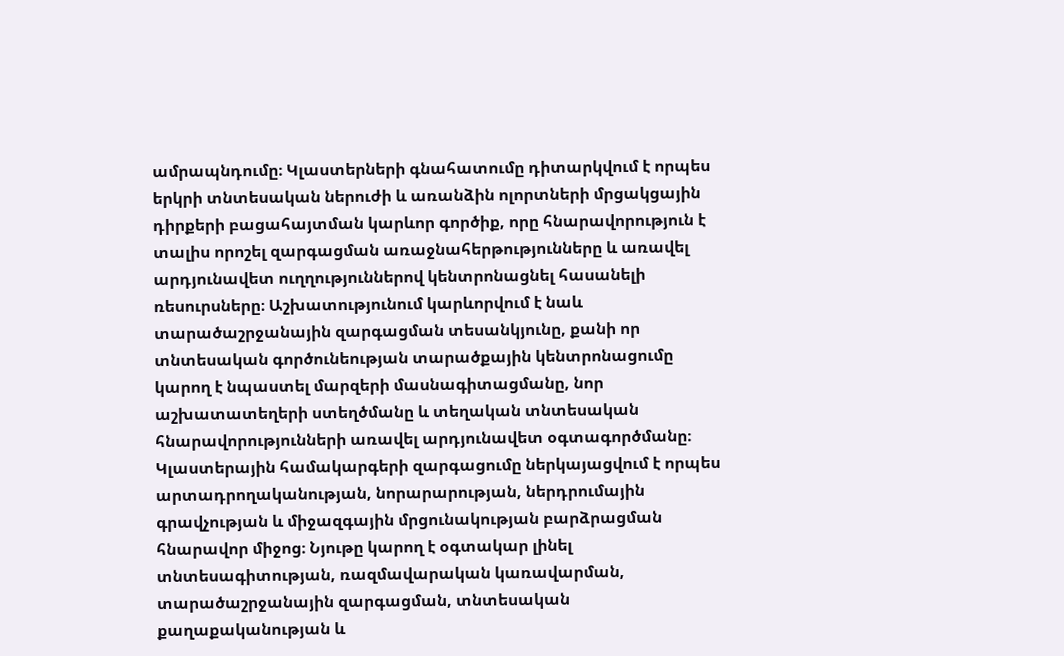ամրապնդումը։ Կլաստերների գնահատումը դիտարկվում է որպես երկրի տնտեսական ներուժի և առանձին ոլորտների մրցակցային դիրքերի բացահայտման կարևոր գործիք, որը հնարավորություն է տալիս որոշել զարգացման առաջնահերթությունները և առավել արդյունավետ ուղղություններով կենտրոնացնել հասանելի ռեսուրսները։ Աշխատությունում կարևորվում է նաև տարածաշրջանային զարգացման տեսանկյունը, քանի որ տնտեսական գործունեության տարածքային կենտրոնացումը կարող է նպաստել մարզերի մասնագիտացմանը, նոր աշխատատեղերի ստեղծմանը և տեղական տնտեսական հնարավորությունների առավել արդյունավետ օգտագործմանը։ Կլաստերային համակարգերի զարգացումը ներկայացվում է որպես արտադրողականության, նորարարության, ներդրումային գրավչության և միջազգային մրցունակության բարձրացման հնարավոր միջոց։ Նյութը կարող է օգտակար լինել տնտեսագիտության, ռազմավարական կառավարման, տարածաշրջանային զարգացման, տնտեսական քաղաքականության և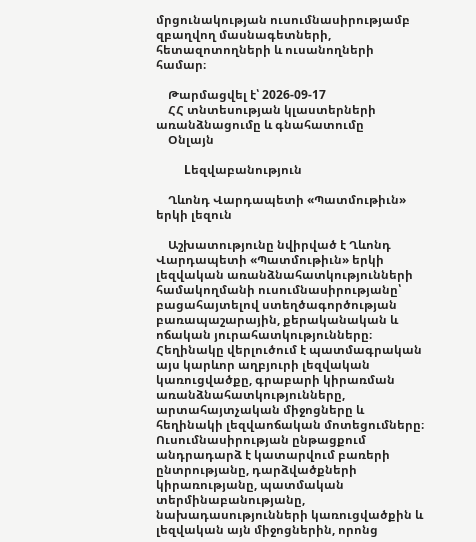մրցունակության ուսումնասիրությամբ զբաղվող մասնագետների, հետազոտողների և ուսանողների համար։

    Թարմացվել է՝ 2026-09-17
    ՀՀ տնտեսության կլաստերների առանձնացումը և գնահատումը
    Օնլայն

    Lեզվաբանություն

    Ղևոնդ Վարդապետի «Պատմութիւն» երկի լեզուն

    Աշխատությունը նվիրված է Ղևոնդ Վարդապետի «Պատմութիւն» երկի լեզվական առանձնահատկությունների համակողմանի ուսումնասիրությանը՝ բացահայտելով ստեղծագործության բառապաշարային, քերականական և ոճական յուրահատկությունները։ Հեղինակը վերլուծում է պատմագրական այս կարևոր աղբյուրի լեզվական կառուցվածքը, գրաբարի կիրառման առանձնահատկությունները, արտահայտչական միջոցները և հեղինակի լեզվաոճական մոտեցումները։ Ուսումնասիրության ընթացքում անդրադարձ է կատարվում բառերի ընտրությանը, դարձվածքների կիրառությանը, պատմական տերմինաբանությանը, նախադասությունների կառուցվածքին և լեզվական այն միջոցներին, որոնց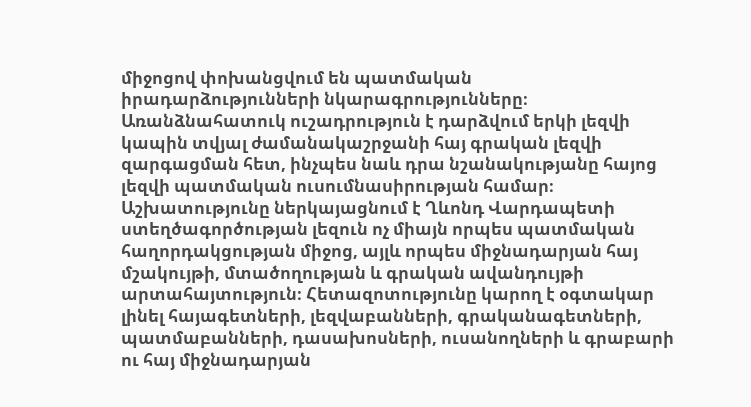միջոցով փոխանցվում են պատմական իրադարձությունների նկարագրությունները։ Առանձնահատուկ ուշադրություն է դարձվում երկի լեզվի կապին տվյալ ժամանակաշրջանի հայ գրական լեզվի զարգացման հետ, ինչպես նաև դրա նշանակությանը հայոց լեզվի պատմական ուսումնասիրության համար։ Աշխատությունը ներկայացնում է Ղևոնդ Վարդապետի ստեղծագործության լեզուն ոչ միայն որպես պատմական հաղորդակցության միջոց, այլև որպես միջնադարյան հայ մշակույթի, մտածողության և գրական ավանդույթի արտահայտություն։ Հետազոտությունը կարող է օգտակար լինել հայագետների, լեզվաբանների, գրականագետների, պատմաբանների, դասախոսների, ուսանողների և գրաբարի ու հայ միջնադարյան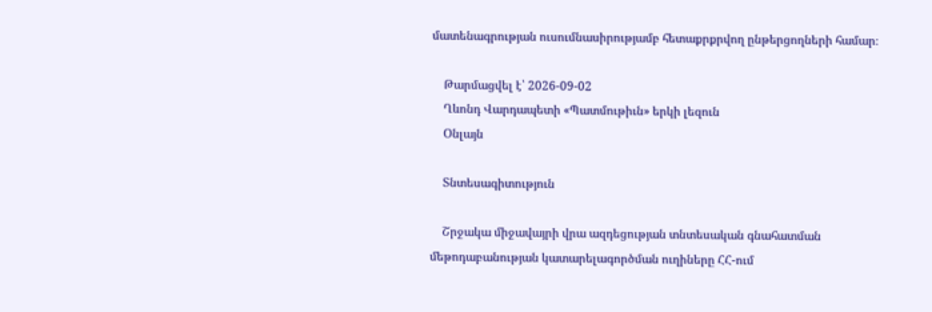մատենագրության ուսումնասիրությամբ հետաքրքրվող ընթերցողների համար։

    Թարմացվել է՝ 2026-09-02
    Ղևոնդ Վարդապետի «Պատմութիւն» երկի լեզուն
    Օնլայն

    Տնտեսագիտություն

    Շրջակա միջավայրի վրա ազդեցության տնտեսական գնահատման մեթոդաբանության կատարելագործման ուղիները ՀՀ-ում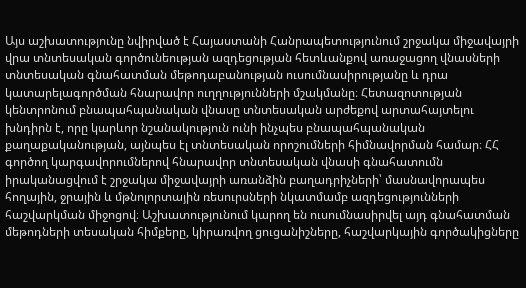Այս աշխատությունը նվիրված է Հայաստանի Հանրապետությունում շրջակա միջավայրի վրա տնտեսական գործունեության ազդեցության հետևանքով առաջացող վնասների տնտեսական գնահատման մեթոդաբանության ուսումնասիրությանը և դրա կատարելագործման հնարավոր ուղղությունների մշակմանը։ Հետազոտության կենտրոնում բնապահպանական վնասը տնտեսական արժեքով արտահայտելու խնդիրն է, որը կարևոր նշանակություն ունի ինչպես բնապահպանական քաղաքականության, այնպես էլ տնտեսական որոշումների հիմնավորման համար։ ՀՀ գործող կարգավորումներով հնարավոր տնտեսական վնասի գնահատումն իրականացվում է շրջակա միջավայրի առանձին բաղադրիչների՝ մասնավորապես հողային, ջրային և մթնոլորտային ռեսուրսների նկատմամբ ազդեցությունների հաշվարկման միջոցով։ Աշխատությունում կարող են ուսումնասիրվել այդ գնահատման մեթոդների տեսական հիմքերը, կիրառվող ցուցանիշները, հաշվարկային գործակիցները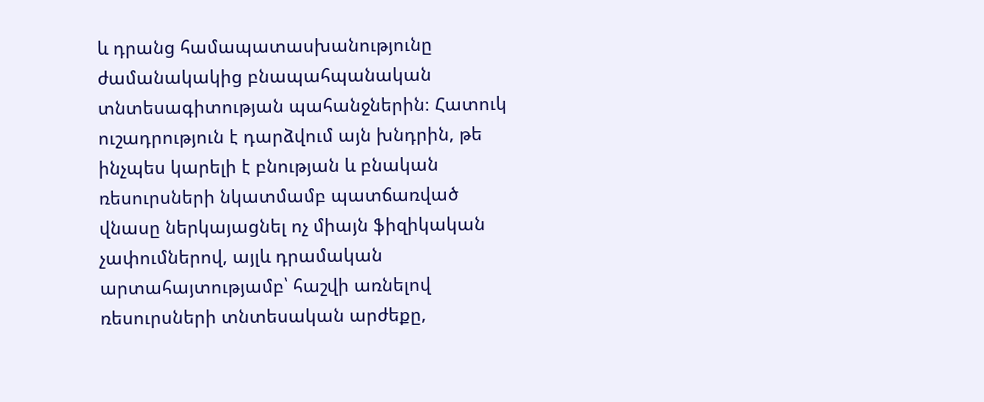և դրանց համապատասխանությունը ժամանակակից բնապահպանական տնտեսագիտության պահանջներին։ Հատուկ ուշադրություն է դարձվում այն խնդրին, թե ինչպես կարելի է բնության և բնական ռեսուրսների նկատմամբ պատճառված վնասը ներկայացնել ոչ միայն ֆիզիկական չափումներով, այլև դրամական արտահայտությամբ՝ հաշվի առնելով ռեսուրսների տնտեսական արժեքը,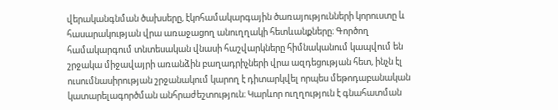վերականգնման ծախսերը, էկոհամակարգային ծառայությունների կորուստը և հասարակության վրա առաջացող անուղղակի հետևանքները։ Գործող համակարգում տնտեսական վնասի հաշվարկները հիմնականում կապվում են շրջակա միջավայրի առանձին բաղադրիչների վրա ազդեցության հետ, ինչն էլ ուսումնասիրության շրջանակում կարող է դիտարկվել որպես մեթոդաբանական կատարելագործման անհրաժեշտություն։ Կարևոր ուղղություն է գնահատման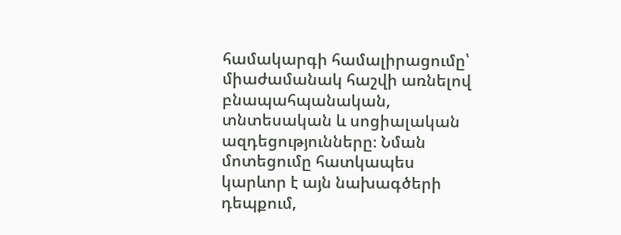համակարգի համալիրացումը՝ միաժամանակ հաշվի առնելով բնապահպանական, տնտեսական և սոցիալական ազդեցությունները։ Նման մոտեցումը հատկապես կարևոր է այն նախագծերի դեպքում,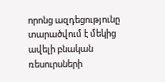որոնց ազդեցությունը տարածվում է մեկից ավելի բնական ռեսուրսների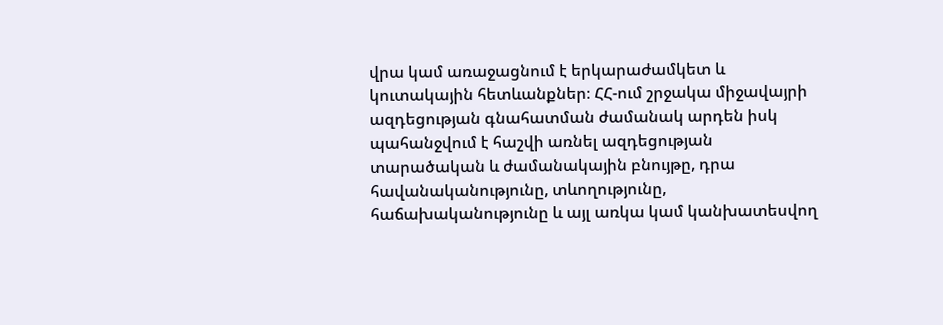վրա կամ առաջացնում է երկարաժամկետ և կուտակային հետևանքներ։ ՀՀ-ում շրջակա միջավայրի ազդեցության գնահատման ժամանակ արդեն իսկ պահանջվում է հաշվի առնել ազդեցության տարածական և ժամանակային բնույթը, դրա հավանականությունը, տևողությունը, հաճախականությունը և այլ առկա կամ կանխատեսվող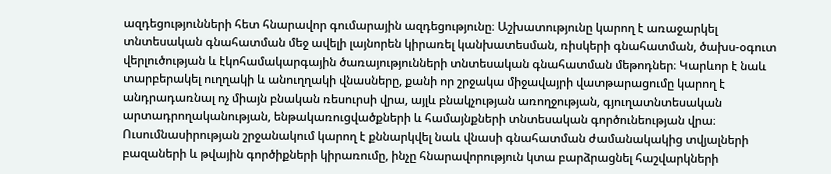ազդեցությունների հետ հնարավոր գումարային ազդեցությունը։ Աշխատությունը կարող է առաջարկել տնտեսական գնահատման մեջ ավելի լայնորեն կիրառել կանխատեսման, ռիսկերի գնահատման, ծախս-օգուտ վերլուծության և էկոհամակարգային ծառայությունների տնտեսական գնահատման մեթոդներ։ Կարևոր է նաև տարբերակել ուղղակի և անուղղակի վնասները, քանի որ շրջակա միջավայրի վատթարացումը կարող է անդրադառնալ ոչ միայն բնական ռեսուրսի վրա, այլև բնակչության առողջության, գյուղատնտեսական արտադրողականության, ենթակառուցվածքների և համայնքների տնտեսական գործունեության վրա։ Ուսումնասիրության շրջանակում կարող է քննարկվել նաև վնասի գնահատման ժամանակակից տվյալների բազաների և թվային գործիքների կիրառումը, ինչը հնարավորություն կտա բարձրացնել հաշվարկների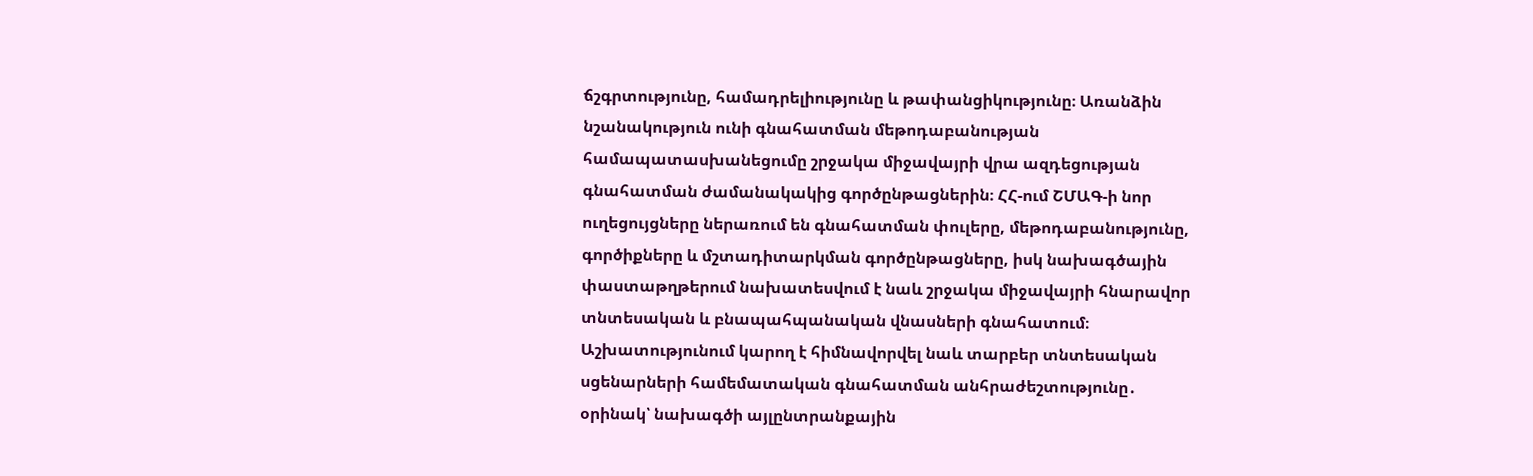ճշգրտությունը, համադրելիությունը և թափանցիկությունը։ Առանձին նշանակություն ունի գնահատման մեթոդաբանության համապատասխանեցումը շրջակա միջավայրի վրա ազդեցության գնահատման ժամանակակից գործընթացներին։ ՀՀ-ում ՇՄԱԳ-ի նոր ուղեցույցները ներառում են գնահատման փուլերը, մեթոդաբանությունը, գործիքները և մշտադիտարկման գործընթացները, իսկ նախագծային փաստաթղթերում նախատեսվում է նաև շրջակա միջավայրի հնարավոր տնտեսական և բնապահպանական վնասների գնահատում։ Աշխատությունում կարող է հիմնավորվել նաև տարբեր տնտեսական սցենարների համեմատական գնահատման անհրաժեշտությունը․ օրինակ՝ նախագծի այլընտրանքային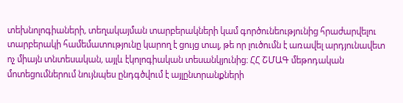տեխնոլոգիաների, տեղակայման տարբերակների կամ գործունեությունից հրաժարվելու տարբերակի համեմատությունը կարող է ցույց տալ, թե որ լուծումն է առավել արդյունավետ ոչ միայն տնտեսական, այլև էկոլոգիական տեսանկյունից։ ՀՀ ՇՄԱԳ մեթոդական մոտեցումներում նույնպես ընդգծվում է այլընտրանքների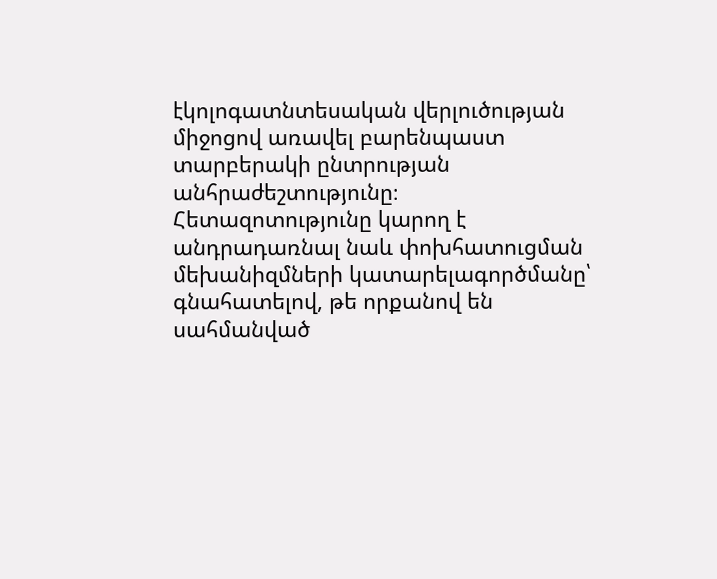էկոլոգատնտեսական վերլուծության միջոցով առավել բարենպաստ տարբերակի ընտրության անհրաժեշտությունը։ Հետազոտությունը կարող է անդրադառնալ նաև փոխհատուցման մեխանիզմների կատարելագործմանը՝ գնահատելով, թե որքանով են սահմանված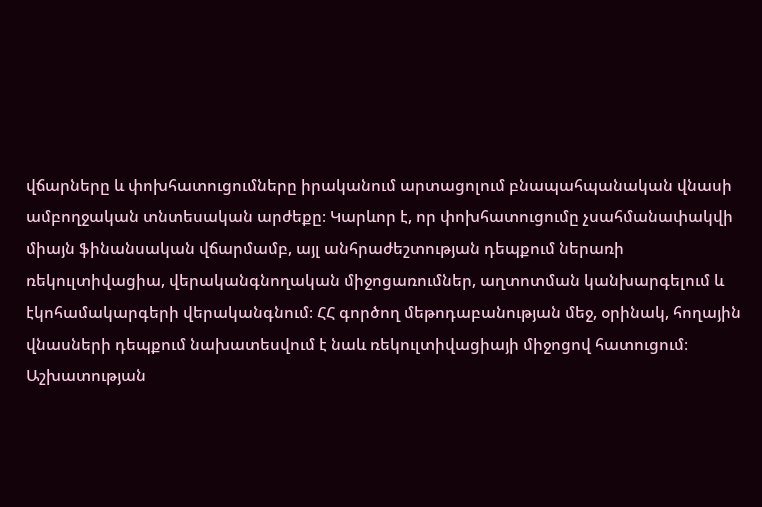վճարները և փոխհատուցումները իրականում արտացոլում բնապահպանական վնասի ամբողջական տնտեսական արժեքը։ Կարևոր է, որ փոխհատուցումը չսահմանափակվի միայն ֆինանսական վճարմամբ, այլ անհրաժեշտության դեպքում ներառի ռեկուլտիվացիա, վերականգնողական միջոցառումներ, աղտոտման կանխարգելում և էկոհամակարգերի վերականգնում։ ՀՀ գործող մեթոդաբանության մեջ, օրինակ, հողային վնասների դեպքում նախատեսվում է նաև ռեկուլտիվացիայի միջոցով հատուցում։ Աշխատության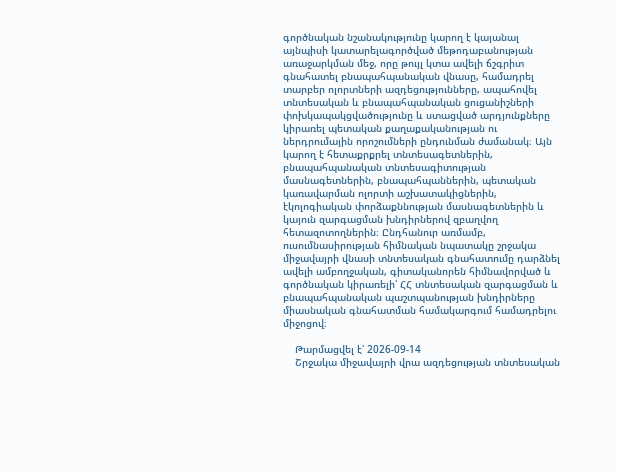գործնական նշանակությունը կարող է կայանալ այնպիսի կատարելագործված մեթոդաբանության առաջարկման մեջ, որը թույլ կտա ավելի ճշգրիտ գնահատել բնապահպանական վնասը, համադրել տարբեր ոլորտների ազդեցությունները, ապահովել տնտեսական և բնապահպանական ցուցանիշների փոխկապակցվածությունը և ստացված արդյունքները կիրառել պետական քաղաքականության ու ներդրումային որոշումների ընդունման ժամանակ։ Այն կարող է հետաքրքրել տնտեսագետներին, բնապահպանական տնտեսագիտության մասնագետներին, բնապահպաններին, պետական կառավարման ոլորտի աշխատակիցներին, էկոլոգիական փորձաքննության մասնագետներին և կայուն զարգացման խնդիրներով զբաղվող հետազոտողներին։ Ընդհանուր առմամբ, ուսումնասիրության հիմնական նպատակը շրջակա միջավայրի վնասի տնտեսական գնահատումը դարձնել ավելի ամբողջական, գիտականորեն հիմնավորված և գործնական կիրառելի՝ ՀՀ տնտեսական զարգացման և բնապահպանական պաշտպանության խնդիրները միասնական գնահատման համակարգում համադրելու միջոցով։

    Թարմացվել է՝ 2026-09-14
    Շրջակա միջավայրի վրա ազդեցության տնտեսական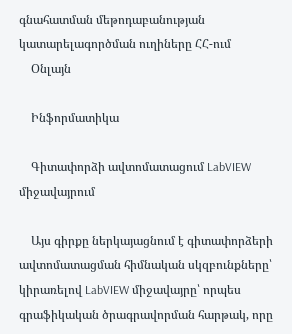գնահատման մեթոդաբանության կատարելագործման ուղիները ՀՀ-ում
    Օնլայն

    Ինֆորմատիկա

    Գիտափորձի ավտոմատացում LabVIEW միջավայրում

    Այս գիրքը ներկայացնում է գիտափորձերի ավտոմատացման հիմնական սկզբունքները՝ կիրառելով LabVIEW միջավայրը՝ որպես գրաֆիկական ծրագրավորման հարթակ, որը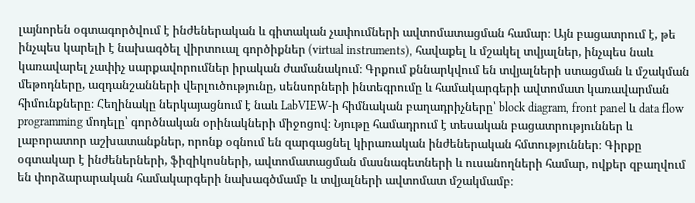լայնորեն օգտագործվում է ինժեներական և գիտական չափումների ավտոմատացման համար։ Այն բացատրում է, թե ինչպես կարելի է նախագծել վիրտուալ գործիքներ (virtual instruments), հավաքել և մշակել տվյալներ, ինչպես նաև կառավարել չափիչ սարքավորումներ իրական ժամանակում։ Գրքում քննարկվում են տվյալների ստացման և մշակման մեթոդները, ազդանշանների վերլուծությունը, սենսորների ինտեգրումը և համակարգերի ավտոմատ կառավարման հիմունքները։ Հեղինակը ներկայացնում է նաև LabVIEW-ի հիմնական բաղադրիչները՝ block diagram, front panel և data flow programming մոդելը՝ գործնական օրինակների միջոցով։ Նյութը համադրում է տեսական բացատրություններ և լաբորատոր աշխատանքներ, որոնք օգնում են զարգացնել կիրառական ինժեներական հմտություններ։ Գիրքը օգտակար է ինժեներների, ֆիզիկոսների, ավտոմատացման մասնագետների և ուսանողների համար, ովքեր զբաղվում են փորձարարական համակարգերի նախագծմամբ և տվյալների ավտոմատ մշակմամբ։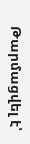Թարմացվել է՝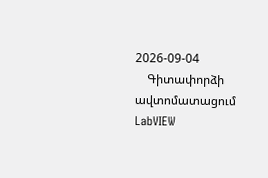2026-09-04
    Գիտափորձի ավտոմատացում LabVIEW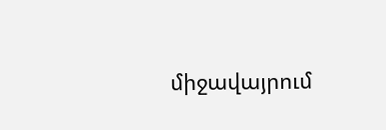միջավայրում